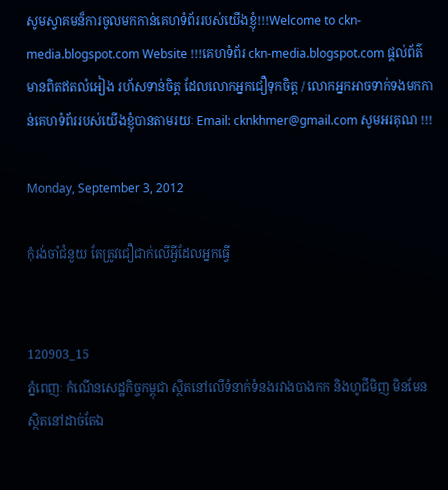សូមស្វាគមន៏ការចូលមកកាន់គេហទំព័ររបស់យើងខ្ញុំ!!!Welcome to ckn-media.blogspot.com Website !!!គេហទំព័រ ckn-media.blogspot.com ផ្តល់ព័ត៌មានពិតឥតលំអៀង រហ័សទាន់ចិត្ត ដែលលោកអ្នកជឿទុកចិត្ត / លោកអ្នកអាចទាក់ទងមកកាន់គេហទំព័ររបស់យើងខ្ញុំបានតាមរយៈ Email: cknkhmer@gmail.com សូមអរគុណ !!!

Monday, September 3, 2012

កុំរង់ចាំជំនួយ តែត្រូវជឿជាក់លើអ្វីដែលអ្នកធ្វើ


120903_15
ភ្នំពេញៈ កំណើនសេដ្ឋកិច្ចកម្ពុជា ស្ថិតនៅលើទំនាក់ទំនងរវាងបាងកក និងហូជីមិញ មិនមែនស្ថិតនៅដាច់តែឯ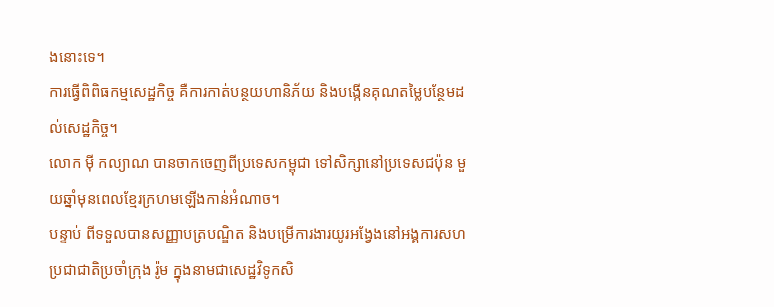ងនោះទេ។
ការធ្វើពិពិធកម្មសេដ្ឋកិច្ច គឺការកាត់បន្ថយហានិភ័យ និងបង្កើនគុណតម្លៃបន្ថែមដល់សេដ្ឋកិច្ច។
លោក ម៉ី កល្យាណ បានចាកចេញពីប្រទេសកម្ពុជា ទៅសិក្សានៅប្រទេសជប៉ុន មួយឆ្នាំមុនពេលខ្មែរក្រហមឡើងកាន់អំណាច។
បន្ទាប់ ពីទទួលបានសញ្ញាបត្របណ្ឌិត និងបម្រើការងារយូរអង្វែងនៅអង្គការសហប្រជាជាតិប្រចាំក្រុង រ៉ូម ក្នុងនាមជាសេដ្ឋវិទូកសិ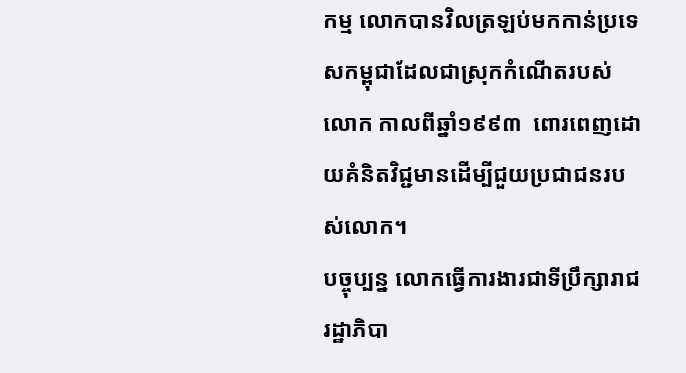កម្ម លោកបានវិលត្រឡប់មកកាន់ប្រទេសកម្ពុជាដែលជាស្រុកកំណើតរបស់លោក កាលពីឆ្នាំ១៩៩៣  ពោរពេញដោយគំនិតវិជ្ជមានដើម្បីជួយប្រជាជនរបស់លោក។
បច្ចុប្បន្ន លោកធ្វើការងារជាទីប្រឹក្សារាជរដ្ឋាភិបា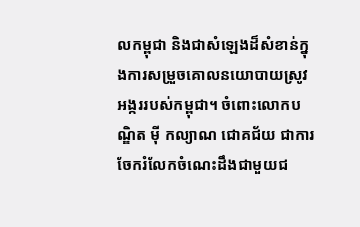លកម្ពុជា និងជាសំឡេងដ៏សំខាន់ក្នុងការសម្រួចគោលនយោបាយស្រូវ អង្កររបស់កម្ពុជា។ ចំពោះលោកបណ្ឌិត ម៉ី កល្យាណ ជោគជ័យ ជាការចែករំលែកចំណេះដឹងជាមួយជ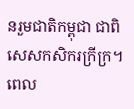នរួមជាតិកម្ពុជា ជាពិសេសកសិករក្រីក្រ។
ពេល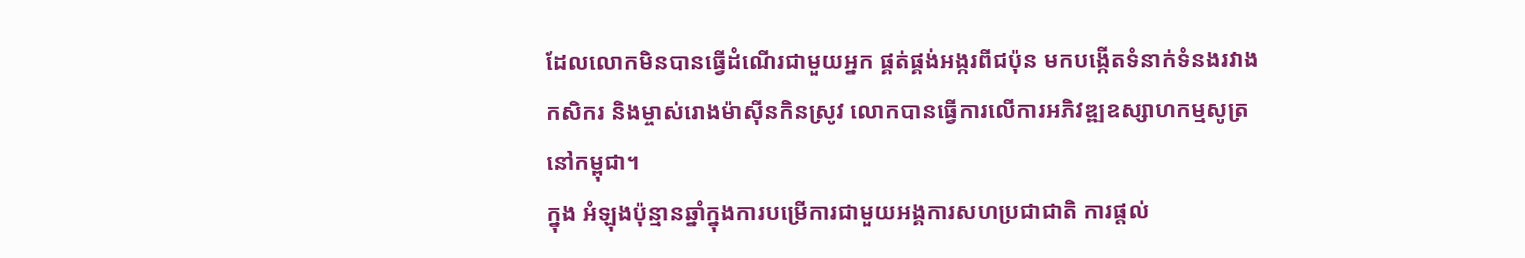ដែលលោកមិនបានធ្វើដំណើរជាមួយអ្នក ផ្គត់ផ្គង់អង្ករពីជប៉ុន មកបង្កើតទំនាក់ទំនងរវាងកសិករ និងម្ចាស់រោងម៉ាស៊ីនកិនស្រូវ លោកបានធ្វើការលើការអភិវឌ្ឍឧស្សាហកម្មសូត្រនៅកម្ពុជា។
ក្នុង អំឡុងប៉ុន្មានឆ្នាំក្នុងការបម្រើការជាមួយអង្គការសហប្រជាជាតិ ការផ្តល់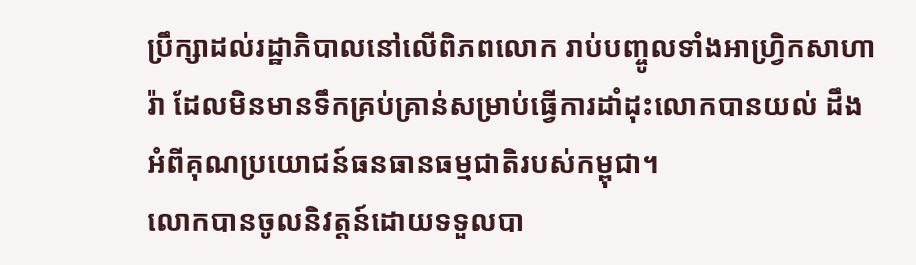ប្រឹក្សាដល់រដ្ឋាភិបាលនៅលើពិភពលោក រាប់បញ្ចូលទាំងអាហ្វ្រិកសាហារ៉ា ដែលមិនមានទឹកគ្រប់គ្រាន់សម្រាប់ធ្វើការដាំដុះលោកបានយល់ ដឹងអំពីគុណប្រយោជន៍ធនធានធម្មជាតិរបស់កម្ពុជា។
លោកបានចូលនិវត្តន៍ដោយទទួលបា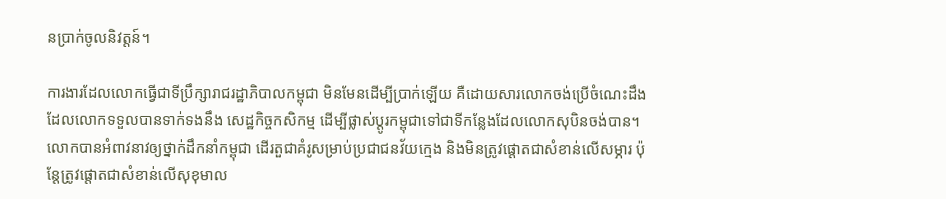នប្រាក់ចូលនិវត្តន៍។

ការងារដែលលោកធ្វើជាទីប្រឹក្សារាជរដ្ឋាភិបាលកម្ពុជា មិនមែនដើម្បីប្រាក់ឡើយ គឺដោយសារលោកចង់ប្រើចំណេះដឹងដែលលោកទទួលបានទាក់ទងនឹង សេដ្ឋកិច្ចកសិកម្ម ដើម្បីផ្លាស់ប្តូរកម្ពុជាទៅជាទីកន្លែងដែលលោកសុបិនចង់បាន។ លោកបានអំពាវនាវឲ្យថ្នាក់ដឹកនាំកម្ពុជា ដើរតួជាគំរូសម្រាប់ប្រជាជនវ័យក្មេង និងមិនត្រូវផ្តោតជាសំខាន់លើសម្ភារ ប៉ុន្តែត្រូវផ្តោតជាសំខាន់លើសុខុមាល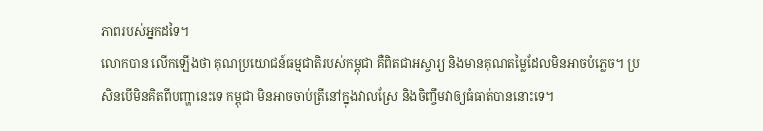ភាពរបស់អ្នកដទៃ។
លោកបាន លើកឡើងថា គុណប្រយោជន៍ធម្មជាតិរបស់កម្ពុជា គឺពិតជាអស្ចារ្យ និងមានគុណតម្លៃដែលមិនអាចបំភ្លេច។ ប្រសិនបើមិនគិតពីបញ្ហានេះទេ កម្ពុជា មិនអាចចាប់ត្រីនៅក្នុងវាលស្រែ និងចិញ្ចឹមវាឲ្យធំធាត់បាននោះទេ។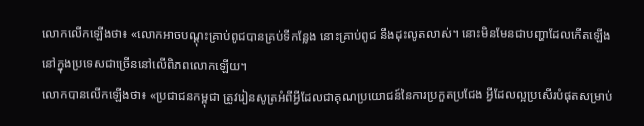លោកលើកឡើងថា៖ «លោកអាចបណ្តុះគ្រាប់ពូជបានគ្រប់ទីកន្លែង នោះគ្រាប់ពូជ នឹងដុះលូតលាស់។ នោះមិនមែនជាបញ្ហាដែលកើតឡើងនៅក្នុងប្រទេសជាច្រើននៅលើពិភពលោកឡើយ។
លោកបានលើកឡើងថា៖ «ប្រជាជនកម្ពុជា ត្រូវរៀនសូត្រអំពីអ្វីដែលជាគុណប្រយោជន៍នៃការប្រកួតប្រជែង អ្វីដែលល្អប្រសើរបំផុតសម្រាប់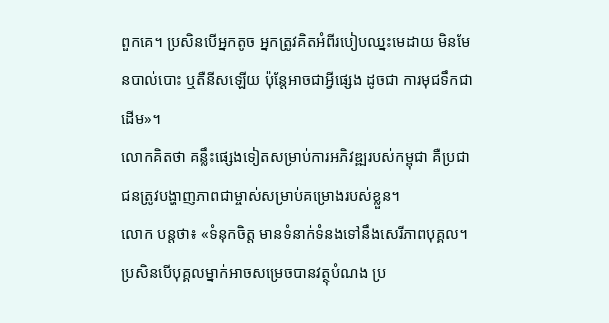ពួកគេ។ ប្រសិនបើអ្នកតូច អ្នកត្រូវគិតអំពីរបៀបឈ្នះមេដាយ មិនមែនបាល់បោះ ឬតឺនីសឡើយ ប៉ុន្តែអាចជាអ្វីផ្សេង ដូចជា ការមុជទឹកជាដើម»។
លោកគិតថា គន្លឹះផ្សេងទៀតសម្រាប់ការអភិវឌ្ឍរបស់កម្ពុជា គឺប្រជាជនត្រូវបង្ហាញភាពជាម្ចាស់សម្រាប់គម្រោងរបស់ខ្លួន។
លោក បន្តថា៖ «ទំនុកចិត្ត មានទំនាក់ទំនងទៅនឹងសេរីភាពបុគ្គល។ ប្រសិនបើបុគ្គលម្នាក់អាចសម្រេចបានវត្ថុបំណង ប្រ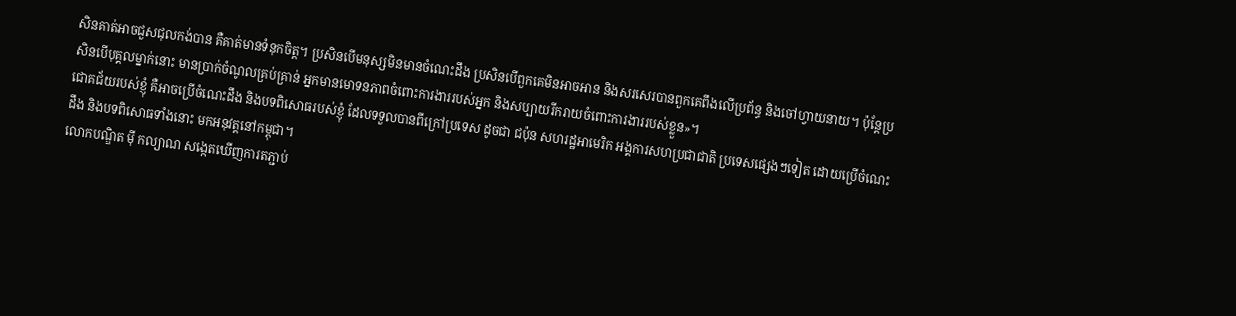សិនគាត់អាចជួសជុលកង់បាន គឺគាត់មានទំនុកចិត្ត។ ប្រសិនបើមនុស្សមិនមានចំណេះដឹង ប្រសិនបើពួកគេមិនអាចអាន និងសរសេរបានពួកគេពឹងលើប្រព័ន្ធ និងចៅហ្វាយនាយ។ ប៉ុន្តែប្រសិនបើបុគ្គលម្នាក់នោះ មានប្រាក់ចំណូលគ្រប់គ្រាន់ អ្នកមានមោទនភាពចំពោះការងាររបស់អ្នក និងសប្បាយរីករាយចំពោះការងាររបស់ខ្លួន»។
ជោគជ័យរបស់ខ្ញុំ គឺអាចប្រើចំណេះដឹង និងបទពិសោធរបស់ខ្ញុំ ដែលទទួលបានពីក្រៅប្រទេស ដូចជា ជប៉ុន សហរដ្ឋអាមេរិក អង្គការសហប្រជាជាតិ ប្រទេសផ្សេងៗទៀត ដោយប្រើចំណេះដឹង និងបទពិសោធទាំងនោះ មកអនុវត្តនៅកម្ពុជា។
លោកបណ្ឌិត ម៉ី កល្យាណ សង្កេតឃើញការតភ្ជាប់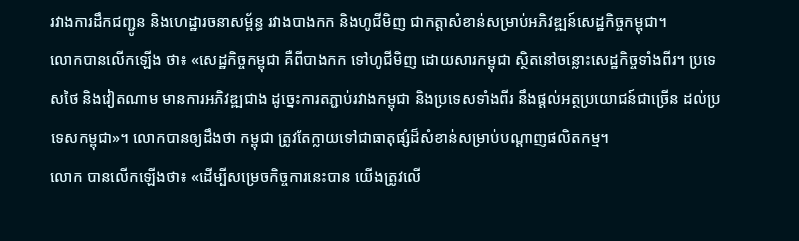រវាងការដឹកជញ្ជូន និងហេដ្ឋារចនាសម្ព័ន្ធ រវាងបាងកក និងហូជីមិញ ជាកត្តាសំខាន់សម្រាប់អភិវឌ្ឍន៍សេដ្ឋកិច្ចកម្ពុជា។
លោកបានលើកឡើង ថា៖ «សេដ្ឋកិច្ចកម្ពុជា គឺពីបាងកក ទៅហូជីមិញ ដោយសារកម្ពុជា ស្ថិតនៅចន្លោះសេដ្ឋកិច្ចទាំងពីរ។ ប្រទេសថៃ និងវៀតណាម មានការអភិវឌ្ឍជាង ដូច្នេះការតភ្ជាប់រវាងកម្ពុជា និងប្រទេសទាំងពីរ នឹងផ្តល់អត្ថប្រយោជន៍ជាច្រើន ដល់ប្រទេសកម្ពុជា»។ លោកបានឲ្យដឹងថា កម្ពុជា ត្រូវតែក្លាយទៅជាធាតុផ្សំដ៏សំខាន់សម្រាប់បណ្តាញផលិតកម្ម។
លោក បានលើកឡើងថា៖ «ដើម្បីសម្រេចកិច្ចការនេះបាន យើងត្រូវលើ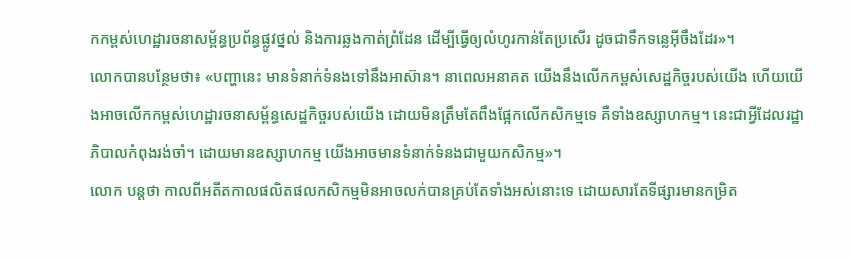កកម្ពស់ហេដ្ឋារចនាសម្ព័ន្ធប្រព័ន្ធផ្លូវថ្នល់ និងការឆ្លងកាត់ព្រំដែន ដើម្បីធ្វើឲ្យលំហូរកាន់តែប្រសើរ ដូចជាទឹកទន្លេអ៊ីចឹងដែរ»។
លោកបានបន្ថែមថា៖ «បញ្ហានេះ មានទំនាក់ទំនងទៅនឹងអាស៊ាន។ នាពេលអនាគត យើងនឹងលើកកម្ពស់សេដ្ឋកិច្ចរបស់យើង ហើយយើងអាចលើកកម្ពស់ហេដ្ឋារចនាសម្ព័ន្ធសេដ្ឋកិច្ចរបស់យើង ដោយមិនត្រឹមតែពឹងផ្អែកលើកសិកម្មទេ គឺទាំងឧស្សាហកម្ម។ នេះជាអ្វីដែលរដ្ឋាភិបាលកំពុងរង់ចាំ។ ដោយមានឧស្សាហកម្ម យើងអាចមានទំនាក់ទំនងជាមួយកសិកម្ម»។
លោក បន្តថា កាលពីអតីតកាលផលិតផលកសិកម្មមិនអាចលក់បានគ្រប់តែទាំងអស់នោះទេ ដោយសារតែទីផ្សារមានកម្រិត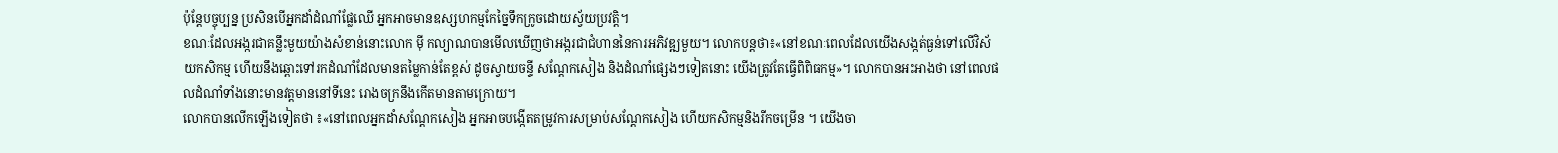ប៉ុន្តែបច្ចុប្បន្ន ប្រសិនបើអ្នកដាំដំណាំផ្លែឈើ អ្នកអាចមានឧស្សហកម្មកែច្នៃទឹកក្រូចដោយស្វ័យប្រវត្តិ។
ខណៈដែលអង្ករជាគន្លឹះមួយយ៉ាងសំខាន់នោះលោក ម៉ី កល្យាណបានមើលឃើញថាអង្ករជាជំហាននៃការអភិវឌ្ឍមួយ។ លោកបន្តថា៖«នៅខណៈពេលដែលយើងសង្កត់ធ្ងន់ទៅលើវិស័យកសិកម្ម ហើយនឹងឆ្ពោះទៅរកដំណាំដែលមានតម្លៃកាន់តែខ្ពស់ ដូចស្វាយចន្ទី សណ្តែកសៀង និងដំណាំផ្សេងៗទៀតនោះ យើងត្រូវតែធ្វើពិពិធកម្ម»។ លោកបានអះអាងថា នៅពេលផលដំណាំទាំងនោះមានវត្តមាននៅទីនេះ រោងចក្រនឹងកើតមានតាមក្រោយ។
លោកបានលើកឡើងទៀតថា ៖«នៅពេលអ្នកដាំសណ្តែកសៀង អ្នកអាចបង្កើតតម្រូវការសម្រាប់សណ្តែកសៀង ហើយកសិកម្មនិងរីកចម្រើន ។ យើងចា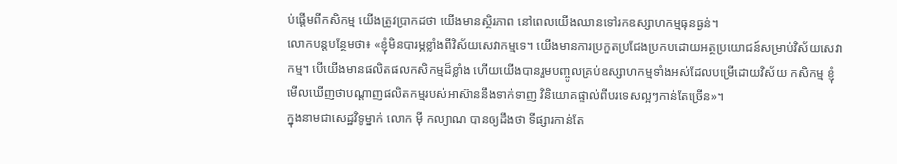ប់ផ្តើមពីកសិកម្ម យើងត្រូវប្រាកដថា យើងមានស្ថិរភាព នៅពេលយើងឈានទៅរកឧស្សាហកម្មធុនធ្ងន់។
លោកបន្តបន្ថែមថា៖ «ខ្ញុំមិនបារម្ភខ្លាំងពីវិស័យសេវាកម្មទេ។ យើងមានការប្រកួតប្រជែងប្រកបដោយអត្ថប្រយោជន៍សម្រាប់វិស័យសេវាកម្ម។ បើយើងមានផលិតផលកសិកម្មដ៏ខ្លាំង ហើយយើងបានរួមបញ្ចូលគ្រប់ឧស្សាហកម្មទាំងអស់ដែលបម្រើដោយវិស័យ កសិកម្ម ខ្ញុំមើលឃើញថាបណ្តាញផលិតកម្មរបស់អាស៊ាននឹងទាក់ទាញ វិនិយោគផ្ទាល់ពីបរទេសល្អៗកាន់តែច្រើន»។
ក្នុងនាមជាសេដ្ឋវិទូម្នាក់ លោក ម៉ី កល្យាណ បានឲ្យដឹងថា ទីផ្សារកាន់តែ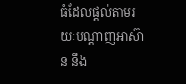ធំដែលផ្តល់តាមរយៈបណ្តាញអាស៊ាន នឹង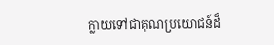ក្លាយទៅជាគុណប្រយោជន៍ដ៏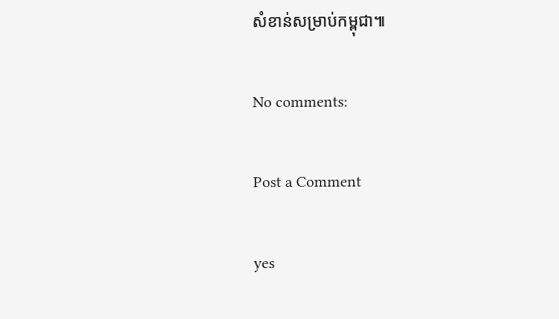សំខាន់សម្រាប់កម្ពុជា៕

No comments:

Post a Comment

yes